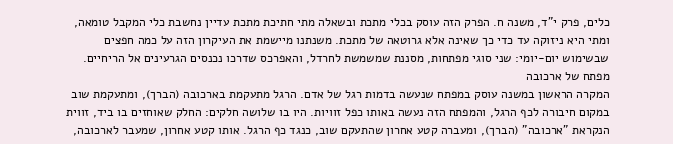כלים, פרק י"ד, משנה ח. הפרק הזה עוסק בכלי מתכת ובשאלה מתי חתיכת מתכת עדיין נחשבת כלי המקבל טומאה, ומתי היא ניזוקה עד כדי כך שאינה אלא גרוטאה של מתכת. משנתנו מיישמת את העיקרון הזה על כמה חפצים שבשימוש יום-יומי: שני סוגי מפתחות, מסננת שמשמשת לחרדל, והאפרכס שדרכו נכנסים הגרעינים אל הריחיים.
מפתח של ארכובה
המקרה הראשון במשנה עוסק במפתח שנעשה בדמות רגל של אדם. הרגל מתעקמת בארכובה (הברך), ומתעקמת שוב במקום חיבורה לכף הרגל, והמפתח הזה נעשה באותו כפל זוויות. היו בו שלושה חלקים: החלק שאוחזים בו ביד, זווית הנקראת "ארכובה" (הברך), ומעברה קטע אחרון שהתעקם שוב, כנגד כף הרגל. אותו קטע אחרון, שמעבר לארכובה,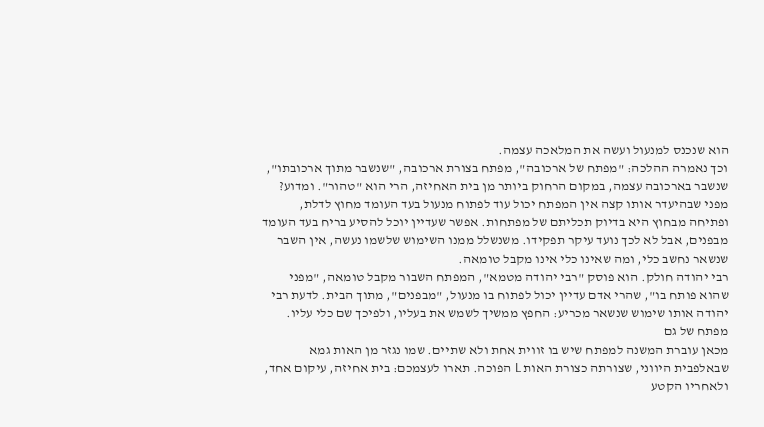הוא שנכנס למנעול ועשה את המלאכה עצמה.
וכך נאמרה ההלכה: "מפתח של ארכובה", מפתח בצורת ארכובה, "שנשבר מתוך ארכובתו", שנשבר בארכובה עצמה, במקום הרחוק ביותר מן בית האחיזה, הרי הוא "טהור". ומדוע? מפני שבהיעדר אותו קצה אין המפתח יכול עוד לפתוח מנעול בעד העומד מחוץ לדלת, ופתיחה מבחוץ היא בדיוק תכליתם של מפתחות. אפשר שעדיין יוכל להסיע בריח בעד העומד מבפנים, אבל לא לכך נועד עיקר תפקידו. משנשלל ממנו השימוש שלשמו נעשה, אין השבר שנשאר נחשב כלי, ומה שאינו כלי אינו מקבל טומאה.
רבי יהודה חולק. הוא פוסק "רבי יהודה מטמא", המפתח השבור מקבל טומאה, "מפני שהוא פותח בו", שהרי אדם עדיין יכול לפתוח בו מנעול, "מבפנים", מתוך הבית. לדעת רבי יהודה אותו שימוש שנשאר מכריע: החפץ ממשיך לשמש את בעליו, ולפיכך שם כלי עליו.
מפתח של גם
מכאן עוברת המשנה למפתח שיש בו זווית אחת ולא שתיים. שמו נגזר מן האות גמא שבאלפבית היווני, שצורתה כצורת האות L הפוכה. תארו לעצמכם: בית אחיזה, עיקום אחד, ולאחריו הקטע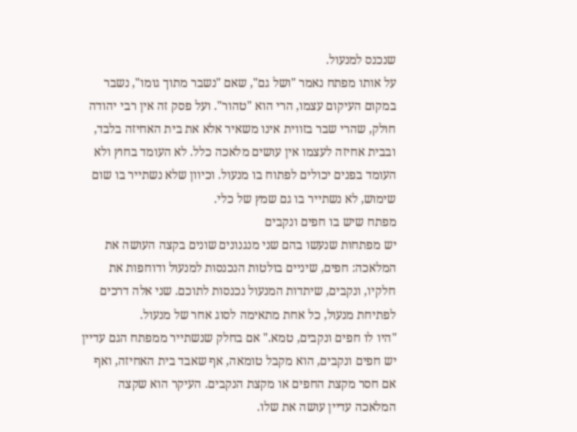שנכנס למנעול.
על אותו מפתח נאמר "ושל גם", שאם "נשבר מתוך גומו", נשבר במקום העיקום עצמו, הרי הוא "טהור". ועל פסק זה אין רבי יהודה חולק, שהרי שבר בזווית אינו משאיר אלא את בית האחיזה בלבד, ובבית אחיזה לעצמו אין עושים מלאכה כלל. לא העומד בחוץ ולא העומד בפנים יכולים לפתוח בו מנעול. וכיוון שלא נשתייר בו שום שימוש, לא נשתייר בו גם שמץ של כלי.
מפתח שיש בו חפים ונקבים
יש מפתחות שנעשו בהם שני מנגנונים שונים בקצה העושה את המלאכה: חפים, שיניים בולטות הנכנסות למנעול ודוחפות את חלקיו, ונקבים, שיתדות המנעול נכנסות לתוכם. שני אלה דרכים לפתיחת מנעול, כל אחת מתאימה לסוג אחר של מנעול.
"היו לו חפים ונקבים, טמא." אם בחלק שנשתייר ממפתח הגם עדיין יש חפים ונקבים, הוא מקבל טומאה, אף שאבד בית האחיזה, ואף אם חסר מקצת החפים או מקצת הנקבים. העיקר הוא שקצה המלאכה עדיין עושה את שלו.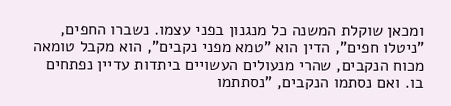ומכאן שוקלת המשנה כל מנגנון בפני עצמו. נשברו החפים, "ניטלו חפים", הדין הוא "טמא מפני נקבים", הוא מקבל טומאה מכוח הנקבים, שהרי מנעולים העשויים ביתדות עדיין נפתחים בו. ואם נסתמו הנקבים, "נסתתמו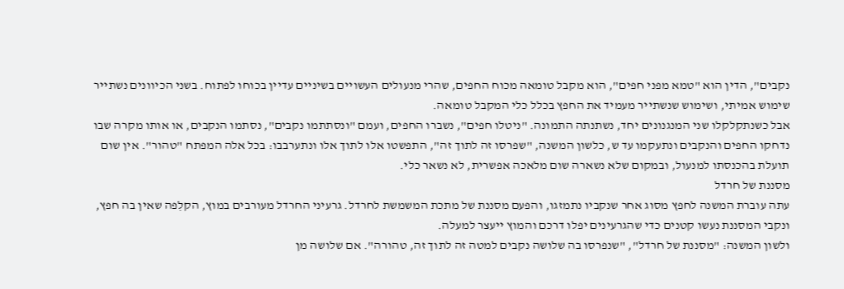נקבים", הדין הוא "טמא מפני חפים", הוא מקבל טומאה מכוח החפים, שהרי מנעולים העשויים בשיניים עדיין בכוחו לפתוח. בשני הכיוונים נשתייר שימוש אמיתי, ושימוש שנשתייר מעמיד את החפץ בכלל כלי המקבל טומאה.
אבל כשנתקלקלו שני המנגנונים יחד, נשתנתה התמונה. "ניטלו חפים", נשברו החפים, ועמם "ונסתתמו נקבים", נסתמו הנקבים, או אותו מקרה שבו נדחקו החפים והנקבים ונתעקמו עד ש, כלשון המשנה, "שפרסו זה לתוך זה", התפשטו אלו לתוך אלו ונתערבבו: בכל אלה המפתח "טהור". אין שום תועלת בהכנסתו למנעול, ובמקום שלא נשארה שום מלאכה אפשרית, לא נשאר כלי.
מסננת של חרדל
עתה עוברת המשנה לחפץ מסוג אחר שנקביו נתמזגו, והפעם מסננת של מתכת המשמשת לחרדל. גרעיני החרדל מעורבים במוץ, הקלִפה שאין בה חפץ, ונקבי המסננת נעשו קטנים כדי שהגרעינים יפלו דרכם והמוץ ייעצר למעלה.
ולשון המשנה: "מסננת של חרדל", "שנפרסו בה שלושה נקבים למטה זה לתוך זה, טהורה". אם שלושה מן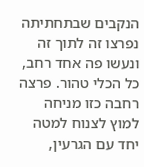הנקבים שבתחתיתה נפרצו זה לתוך זה ונעשו פה אחד רחב, כל הכלי טהור. פרצה רחבה כזו מניחה למוץ לצנוח למטה יחד עם הגרעין,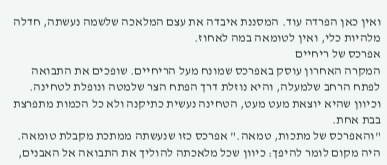ואין כאן הפרדה עוד. המסננת איבדה את עצם המלאכה שלשמה נעשתה, חדלה מלהיות כלי, ואין לטומאה במה לאחוז.
אפרכס של ריחיים
המקרה האחרון עוסק באפרכס שמונח מעל הריחיים. שופכים את התבואה לפתח הרחב שלמעלה, והיא נוזלת דרך הפתח הצר שלמטה ונופלת לטחינה. וכיוון שהיא יוצאת מעט מעט, הטחינה נעשית כתיקנה ולא כל הכמות מתפרצת בבת אחת.
"והאפרכס של מתכות, טמאה." אפרכס כזו שנעשתה ממתכת מקבלת טומאה. היה מקום לומר להיפך: כיוון שכל מלאכתה להוליך את התבואה אל האבנים,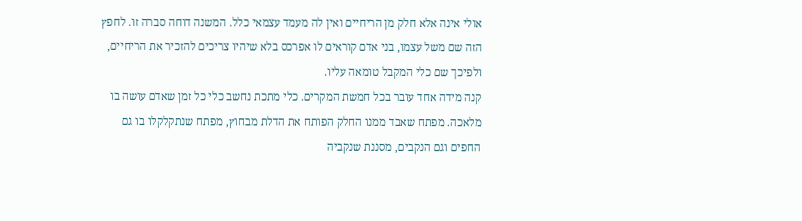אולי אינה אלא חלק מן הריחיים ואין לה מעמד עצמאי כלל. המשנה דוחה סברה זו. לחפץ הזה שם משל עצמו, בני אדם קוראים לו אפרכס בלא שיהיו צריכים להזכיר את הריחיים, ולפיכך שם כלי המקבל טומאה עליו.
קנה מידה אחד עובר בכל חמשת המקרים. כלי מתכת נחשב כלי כל זמן שאדם עושה בו מלאכה. מפתח שאבד ממנו החלק הפותח את הדלת מבחוץ, מפתח שנתקלקלו בו גם החפים וגם הנקבים, מסננת שנקביה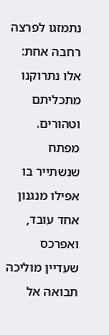נתמזגו לפרצה רחבה אחת: אלו נתרוקנו מתכליתם וטהורים. מפתח שנשתייר בו אפילו מנגנון אחד עובד, ואפרכס שעדיין מוליכה תבואה אל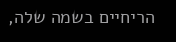הריחיים בשמה שלה,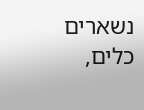נשארים כלים,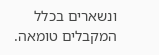ונשארים בכלל המקבלים טומאה.